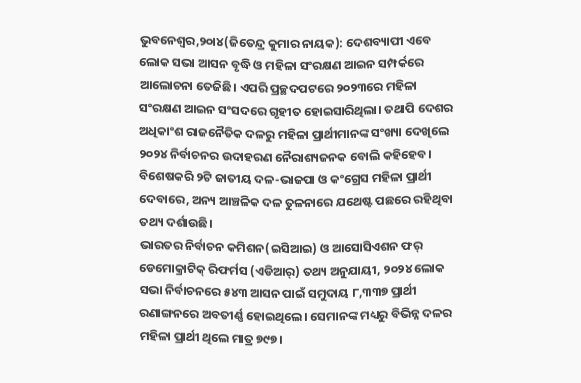ଭୁବନେଶ୍ୱର,୨୦ା୪(ଜିତେନ୍ଦ୍ର କୁମାର ନାୟକ): ଦେଶବ୍ୟାପୀ ଏବେ ଲୋକ ସଭା ଆସନ ବୃଦ୍ଧି ଓ ମହିଳା ସଂରକ୍ଷଣ ଆଇନ ସମ୍ପର୍କରେ ଆଲୋଚନା ତେଜିଛି। ଏପରି ପ୍ରଚ୍ଛଦପଟରେ ୨୦୨୩ରେ ମହିଳା ସଂରକ୍ଷଣ ଆଇନ ସଂସଦରେ ଗୃହୀତ ହୋଇସାରିଥିଲା। ତଥାପି ଦେଶର ଅଧିକାଂଶ ରାଜନୈତିକ ଦଳରୁ ମହିଳା ପ୍ରାର୍ଥୀମାନଙ୍କ ସଂଖ୍ୟା ଦେଖିଲେ ୨୦୨୪ ନିର୍ବାଚନର ଉଦାହରଣ ନୈରାଶ୍ୟଜନକ ବୋଲି କହିହେବ। ବିଶେଷକରି ୨ଟି ଜାତୀୟ ଦଳ-ଭାଜପା ଓ କଂଗ୍ରେସ ମହିଳା ପ୍ରାର୍ଥୀ ଦେବାରେ, ଅନ୍ୟ ଆଞ୍ଚଳିକ ଦଳ ତୁଳନାରେ ଯଥେଷ୍ଟ ପଛରେ ରହିଥିବା ତଥ୍ୟ ଦର୍ଶାଉଛି।
ଭାରତର ନିର୍ବାଚନ କମିଶନ(ଇସିଆଇ) ଓ ଆସୋସିଏଶନ ଫର୍ ଡେମୋକ୍ରାଟିକ୍ ରିଫର୍ମସ (ଏଡିଆର୍) ତଥ୍ୟ ଅନୁଯାୟୀ, ୨୦୨୪ ଲୋକ ସଭା ନିର୍ବାଚନରେ ୫୪୩ ଆସନ ପାଇଁ ସମୁଦାୟ ୮,୩୩୭ ପ୍ରାର୍ଥୀ ରଣାଙ୍ଗନରେ ଅବତୀର୍ଣ୍ଣ ହୋଇଥିଲେ। ସେମାନଙ୍କ ମଧ୍ୟରୁ ବିଭିନ୍ନ ଦଳର ମହିଳା ପ୍ରାର୍ଥୀ ଥିଲେ ମାତ୍ର ୭୯୭।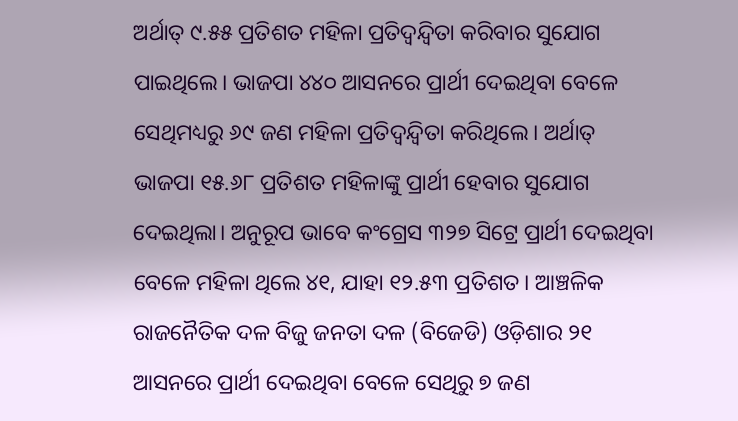ଅର୍ଥାତ୍ ୯.୫୫ ପ୍ରତିଶତ ମହିଳା ପ୍ରତିଦ୍ୱନ୍ଦ୍ୱିତା କରିବାର ସୁଯୋଗ ପାଇଥିଲେ। ଭାଜପା ୪୪୦ ଆସନରେ ପ୍ରାର୍ଥୀ ଦେଇଥିବା ବେଳେ ସେଥିମଧ୍ୟରୁ ୬୯ ଜଣ ମହିଳା ପ୍ରତିଦ୍ୱନ୍ଦ୍ୱିତା କରିଥିଲେ। ଅର୍ଥାତ୍ ଭାଜପା ୧୫.୬୮ ପ୍ରତିଶତ ମହିଳାଙ୍କୁ ପ୍ରାର୍ଥୀ ହେବାର ସୁଯୋଗ ଦେଇଥିଲା। ଅନୁରୂପ ଭାବେ କଂଗ୍ରେସ ୩୨୭ ସିଟ୍ରେ ପ୍ରାର୍ଥୀ ଦେଇଥିବା ବେଳେ ମହିଳା ଥିଲେ ୪୧, ଯାହା ୧୨.୫୩ ପ୍ରତିଶତ। ଆଞ୍ଚଳିକ ରାଜନୈତିକ ଦଳ ବିଜୁ ଜନତା ଦଳ (ବିଜେଡି) ଓଡ଼ିଶାର ୨୧ ଆସନରେ ପ୍ରାର୍ଥୀ ଦେଇଥିବା ବେଳେ ସେଥିରୁ ୭ ଜଣ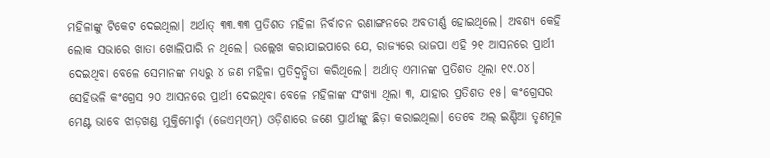ମହିଳାଙ୍କୁ ଟିକେଟ ଦେଇଥିଲା। ଅର୍ଥାତ୍ ୩୩.୩୩ ପ୍ରତିଶତ ମହିଳା ନିର୍ବାଚନ ରଣାଙ୍ଗନରେ ଅବତୀର୍ଣ୍ଣ ହୋଇଥିଲେ। ଅବଶ୍ୟ କେହି ଲୋକ ସଭାରେ ଖାତା ଖୋଲିପାରି ନ ଥିଲେ। ଉଲ୍ଲେଖ କରାଯାଇପାରେ ଯେ, ରାଜ୍ୟରେ ଭାଜପା ଏହି ୨୧ ଆସନରେ ପ୍ରାର୍ଥୀ ଦେଇଥିବା ବେଳେ ସେମାନଙ୍କ ମଧ୍ୟରୁ ୪ ଜଣ ମହିଳା ପ୍ରତିଦ୍ୱନ୍ଦ୍ୱିତା କରିଥିଲେ। ଅର୍ଥାତ୍ ଏମାନଙ୍କ ପ୍ରତିଶତ ଥିଲା ୧୯.୦୪। ସେହିଭଳି କଂଗ୍ରେସ ୨୦ ଆସନରେ ପ୍ରାର୍ଥୀ ଦେଇଥିବା ବେଳେ ମହିଳାଙ୍କ ସଂଖ୍ୟା ଥିଲା ୩, ଯାହାର ପ୍ରତିଶତ ୧୫। କଂଗ୍ରେସର ମେଣ୍ଟ ଭାବେ ଝାଡ଼ଖଣ୍ଡ ମୁକ୍ତିମୋର୍ଚ୍ଚା (ଜେଏମ୍ଏମ୍) ଓଡ଼ିଶାରେ ଜଣେ ପ୍ରାର୍ଥୀଙ୍କୁ ଛିଡ଼ା କରାଇଥିଲା। ତେବେ ଅଲ୍ ଇଣ୍ଡିଆ ତୃଣମୂଳ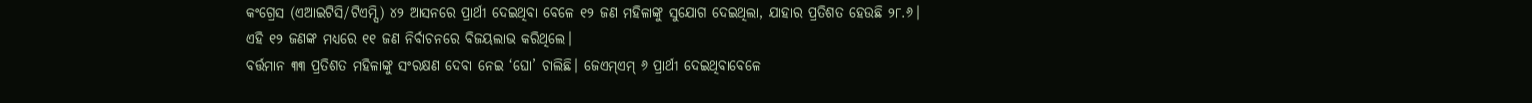କଂଗ୍ରେସ (ଏଆଇଟିସି/ଟିଏମ୍ସି) ୪୨ ଆସନରେ ପ୍ରାର୍ଥୀ ଦେଇଥିବା ବେଳେ ୧୨ ଜଣ ମହିଳାଙ୍କୁ ସୁଯୋଗ ଦେଇଥିଲା, ଯାହାର ପ୍ରତିଶତ ହେଉଛି ୨୮.୬। ଏହି ୧୨ ଜଣଙ୍କ ମଧ୍ୟରେ ୧୧ ଜଣ ନିର୍ବାଚନରେ ବିଜୟଲାଭ କରିଥିଲେ।
ବର୍ତ୍ତମାନ ୩୩ ପ୍ରତିଶତ ମହିଳାଙ୍କୁ ସଂରକ୍ଷଣ ଦେବା ନେଇ ‘ଘୋ’ ଚାଲିଛି। ଜେଏମ୍ଏମ୍ ୬ ପ୍ରାର୍ଥୀ ଦେଇଥିବାବେଳେ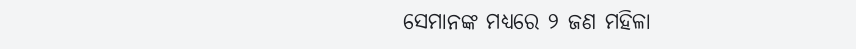ସେମାନଙ୍କ ମଧ୍ୟରେ ୨ ଜଣ ମହିଳା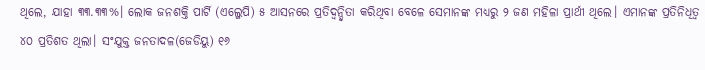ଥିଲେ, ଯାହା ୩୩.୩୩%। ଲୋକ ଜନଶକ୍ତି ପାର୍ଟି (ଏଲ୍ଜେପି) ୫ ଆସନରେ ପ୍ରତିଦ୍ୱନ୍ଦ୍ୱିତା କରିଥିବା ବେଳେ ସେମାନଙ୍କ ମଧ୍ୟରୁ ୨ ଜଣ ମହିଳା ପ୍ରାର୍ଥୀ ଥିଲେ। ଏମାନଙ୍କ ପ୍ରତିନିଧିତ୍ୱ ୪୦ ପ୍ରତିଶତ ଥିଲା। ସଂଯୁକ୍ତ ଜନତାଦଳ(ଜେଡିୟୁ) ୧୬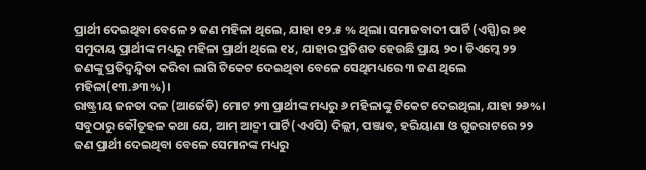ପ୍ରାର୍ଥୀ ଦେଇଥିବା ବେଳେ ୨ ଜଣ ମହିଳା ଥିଲେ, ଯାହା ୧୨.୫ % ଥିଲା। ସମାଜବାଦୀ ପାର୍ଟି (ଏସ୍ପି)ର ୭୧ ସମୁଦାୟ ପ୍ରାର୍ଥୀଙ୍କ ମଧ୍ୟରୁ ମହିଳା ପ୍ରାର୍ଥୀ ଥିଲେ ୧୪, ଯାହାର ପ୍ରତିଶତ ହେଉଛି ପ୍ରାୟ ୨୦। ଡିଏମ୍କେ ୨୨ ଜଣଙ୍କୁ ପ୍ରତିଦ୍ୱନ୍ଦ୍ୱିତା କରିବା ଲାଗି ଟିକେଟ ଦେଇଥିବା ବେଳେ ସେଥିମଧ୍ୟରେ ୩ ଜଣ ଥିଲେ ମହିଳା(୧୩.୬୩%)।
ରାଷ୍ଟ୍ରୀୟ ଜନତା ଦଳ (ଆର୍ଜେଡି) ମୋଟ ୨୩ ପ୍ରାର୍ଥୀଙ୍କ ମଧ୍ୟରୁ ୬ ମହିଳାଙ୍କୁ ଟିକେଟ ଦେଇଥିଲା, ଯାହା ୨୬%। ସବୁଠାରୁ କୌତୂହଳ କଥା ଯେ, ଆମ୍ ଆଦ୍ମୀ ପାର୍ଟି(ଏଏପି) ଦିଲ୍ଲୀ, ପଞ୍ଜାବ, ହରିୟାଣା ଓ ଗୁଜରାଟରେ ୨୨ ଜଣ ପ୍ରାର୍ଥୀ ଦେଇଥିବା ବେଳେ ସେମାନଙ୍କ ମଧ୍ୟରୁ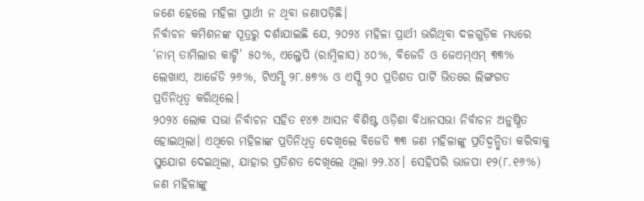ଜଣେ ହେଲେ ମହିଳା ପ୍ରାର୍ଥୀ ନ ଥିବା ଜଣାପଡ଼ିଛି।
ନିର୍ବାଚନ କମିଶନଙ୍କ ସୂତ୍ରରୁ ଦର୍ଶାଯାଇଛି ଯେ, ୨୦୨୪ ମହିଳା ପ୍ରାର୍ଥୀ ଭରିଥିବା ଦଳଗୁଡ଼ିକ ମଧ୍ୟରେ ‘ନାମ୍ ତାମିଲାର କାଟ୍ଚି’ ୫୦%, ଏଲ୍ଜେପି (ରାମ୍ବିଳାସ) ୪୦%, ବିଜେଡି ଓ ଜେଏମ୍ଏମ୍ ୩୩% ଲେଖାଏ, ଆର୍ଜେଡି ୨୬%, ଟିଏମ୍ସି ୨୮.୫୭% ଓ ଏସ୍ପି ୨୦ ପ୍ରତିଶତ ପାର୍ଟି ଭିତରେ ଲିଙ୍ଗଗତ ପ୍ରତିନିଧିତ୍ୱ କରିଥିଲେ।
୨୦୨୪ ଲୋକ ସଭା ନିର୍ବାଚନ ସହିତ ୧୪୭ ଆସନ ବିଶିଷ୍ଟ ଓଡ଼ିଶା ବିଧାନସଭା ନିର୍ବାଚନ ଅନୁଷ୍ଠିତ ହୋଇଥିଲା। ଏଥିରେ ମହିଳାଙ୍କ ପ୍ରତିନିଧିତ୍ୱ ଦେଖିଲେ ବିଜେଡି ୩୩ ଜଣ ମହିଳାଙ୍କୁ ପ୍ରତିଦ୍ୱନ୍ଦ୍ୱିତା କରିବାକୁ ସୁଯୋଗ ଦେଇଥିଲା, ଯାହାର ପ୍ରତିଶତ ଦେଖିଲେ ଥିଲା ୨୨.୪୪। ସେହିପରି ଭାଜପା ୧୨(୮.୧୬%) ଜଣ ମହିଳାଙ୍କୁ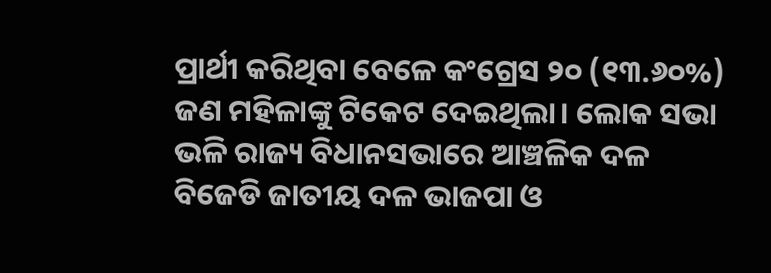ପ୍ରାର୍ଥୀ କରିଥିବା ବେଳେ କଂଗ୍ରେସ ୨୦ (୧୩.୬୦%) ଜଣ ମହିଳାଙ୍କୁ ଟିକେଟ ଦେଇଥିଲା। ଲୋକ ସଭା ଭଳି ରାଜ୍ୟ ବିଧାନସଭାରେ ଆଞ୍ଚଳିକ ଦଳ ବିଜେଡି ଜାତୀୟ ଦଳ ଭାଜପା ଓ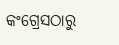କଂଗ୍ରେସଠାରୁ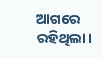ଆଗରେ ରହିଥିଲା।